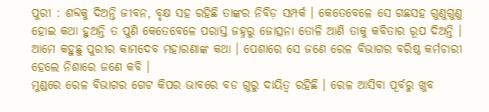ପୁରୀ : ଶବ୍ଦକୁ ଦିଅନ୍ତି ଜୀବନ, ବୃକ୍ଷ ସହ ରହିଛି ତାଙ୍କର ନିବିଡ଼ ସମ୍ପର୍କ । କେତେବେଳେ ସେ ଗଛସହ ଗୁଣୁଗୁଣୁ ହୋଇ କଥା ହୁଅନ୍ତି ତ ପୁଣି କେତେବେଳେ ପରାସ୍ତ ଜହ୍ନରୁ ଜୋତ୍ସନା ତୋଳି ଆଣି ତାକୁ କବିତାର ରୂପ ଦିଅନ୍ତି । ଆମେ କହୁଛୁ ପୁରୀର କାମଦେବ ମହାରଣାଙ୍କ କଥା । ପେଶାରେ ସେ ଜଣେ ରେଳ ବିଭାଗର ବରିଷ୍ଠ କର୍ମଚାରୀ ହେଲେ ନିଶାରେ ଜଣେ କବି ।
ମୁଣ୍ଡରେ ରେଳ ବିଭାଗର ଗେଟ କିପର ଭାବରେ ବଡ ଗୁରୁ ଦାୟିତ୍ୱ ରହିଛି । ରେଳ ଆସିବା ପୂର୍ବରୁ ଖୁବ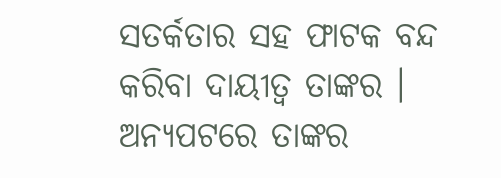ସତର୍କତାର ସହ ଫାଟକ ବନ୍ଦ କରିବା ଦାୟୀତ୍ୱ ତାଙ୍କର । ଅନ୍ୟପଟରେ ତାଙ୍କର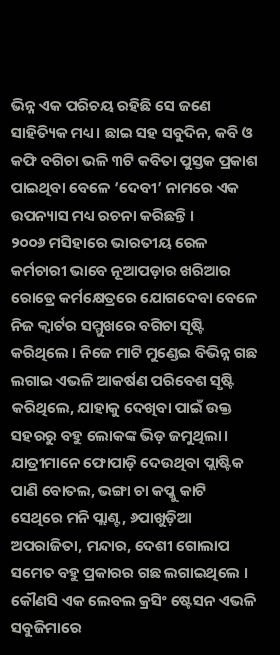ଭିନ୍ନ ଏକ ପରିଚୟ ରହିଛି ସେ ଜଣେ ସାହିତ୍ୟିକ ମଧ୍ୟ। ଛାଇ ସହ ସବୁଦିନ, କବି ଓ କଫି ବଗିଚା ଭଳି ୩ଟି କବିତା ପୁସ୍ତକ ପ୍ରକାଶ ପାଇଥିବା ବେଳେ ‘ଦେବୀ’ ନାମରେ ଏକ ଉପନ୍ୟାସ ମଧ୍ୟ ରଚନା କରିଛନ୍ତି ।
୨୦୦୬ ମସିହାରେ ଭାରତୀୟ ରେଳ କର୍ମଚାରୀ ଭାବେ ନୂଆପଡ଼ାର ଖରିଆର ରୋଡ୍ରେ କର୍ମକ୍ଷେତ୍ରରେ ଯୋଗଦେବା ବେଳେ ନିଜ କ୍ବାର୍ଟର ସମ୍ମୁଖରେ ବଗିଚା ସୃଷ୍ଟି କରିଥିଲେ । ନିଜେ ମାଟି ମୁଣ୍ଡେଇ ବିଭିନ୍ନ ଗଛ ଲଗାଇ ଏଭଳି ଆକର୍ଷଣ ପରିବେଶ ସୃଷ୍ଟି କରିଥିଲେ, ଯାହାକୁ ଦେଖିବା ପାଇଁ ଉକ୍ତ ସହରରୁ ବହୁ ଲୋକଙ୍କ ଭିଡ଼ ଜମୁଥିଲା।
ଯାତ୍ରୀମାନେ ଫୋପାଡ଼ି ଦେଉଥିବା ପ୍ଲାଷ୍ଟିକ ପାଣି ବୋତଲ, ଭଙ୍ଗା ଚା କପ୍କୁ କାଟି ସେଥିରେ ମନି ପ୍ଲାଣ୍ଟ, ୬ପାଖୁଡ଼ିଆ ଅପରାଜିତା, ମନ୍ଦାର, ଦେଶୀ ଗୋଲାପ ସମେତ ବହୁ ପ୍ରକାରର ଗଛ ଲଗାଇଥିଲେ । କୌଣସି ଏକ ଲେବଲ କ୍ରସିଂ ଷ୍ଟେସନ ଏଭଳି ସବୁଜିମାରେ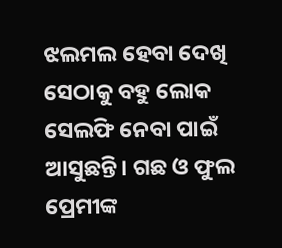ଝଲମଲ ହେବା ଦେଖି ସେଠାକୁ ବହୁ ଲୋକ ସେଲଫି ନେବା ପାଇଁ ଆସୁଛନ୍ତି। ଗଛ ଓ ଫୁଲ ପ୍ରେମୀଙ୍କ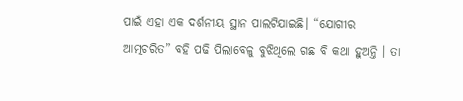ପାଇଁ ଏହା ଏକ ଦର୍ଶନୀୟ ସ୍ଥାନ ପାଲଟିଯାଇଛି। “ଯୋଗୀର ଆତ୍ମଚରିତ” ବହି ପଢି ପିଲାବେଳୁ ବୁଝିଥିଲେ ଗଛ ବି କଥା ହୁଅନ୍ତି । ତା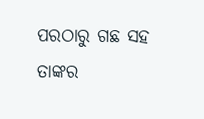ପରଠାରୁ ଗଛ ସହ ତାଙ୍କର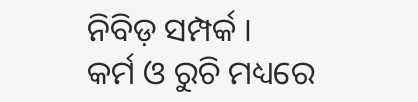ନିବିଡ଼ ସମ୍ପର୍କ ।
କର୍ମ ଓ ରୁଚି ମଧ୍ୟରେ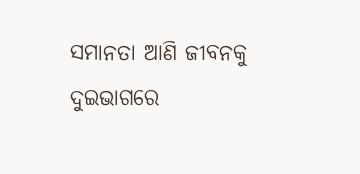ସମାନତା ଆଣି ଜୀବନକୁ ଦୁଇଭାଗରେ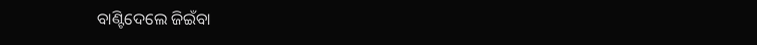ବାଣ୍ଟିଦେଲେ ଜିଇଁବା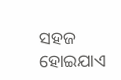ସହଜ ହୋଇଯାଏ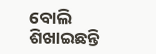ବୋଲି ଶିଖାଇଛନ୍ତି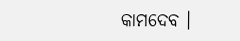କାମଦେବ ।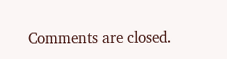Comments are closed.